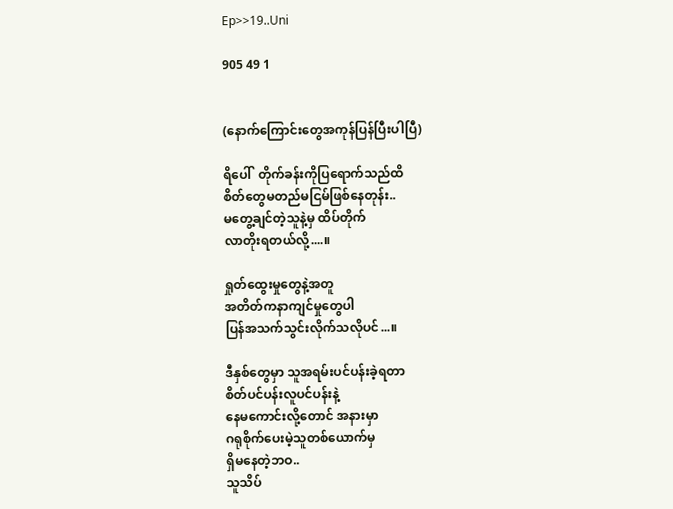Ep>>19..Uni

905 49 1


(နောက်ကြောင်းတွေအကုန်ပြန်ပြီးပါပြီ)

ရိပေါ်  တိုက်ခန်းကိုပြရောက်သည်ထိ
စိတ်တွေမတည်မငြမ်ဖြစ်နေတုန်း..
မတွေ့ချင်တဲ့သူနဲ့မှ ထိပ်တိုက်
လာတိုးရတယ်လို့....။

ရှုတ်ထွေးမှုတွေနဲ့အတူ
အတိတ်ကနာကျင်မှုတွေပါ
ပြန်အသက်သွင်းလိုက်သလိုပင်...။

ဒီနှစ်တွေမှာ သူအရမ်းပင်ပန်းခဲ့ရတာ
စိတ်ပင်ပန်းလူပင်ပန်းနဲ့
နေမကောင်းလို့တောင် အနားမှာ
ဂရုစိုက်ပေးမဲ့သူတစ်ယောက်မှ
ရှိမနေတဲ့ဘဝ..
သူသိပ်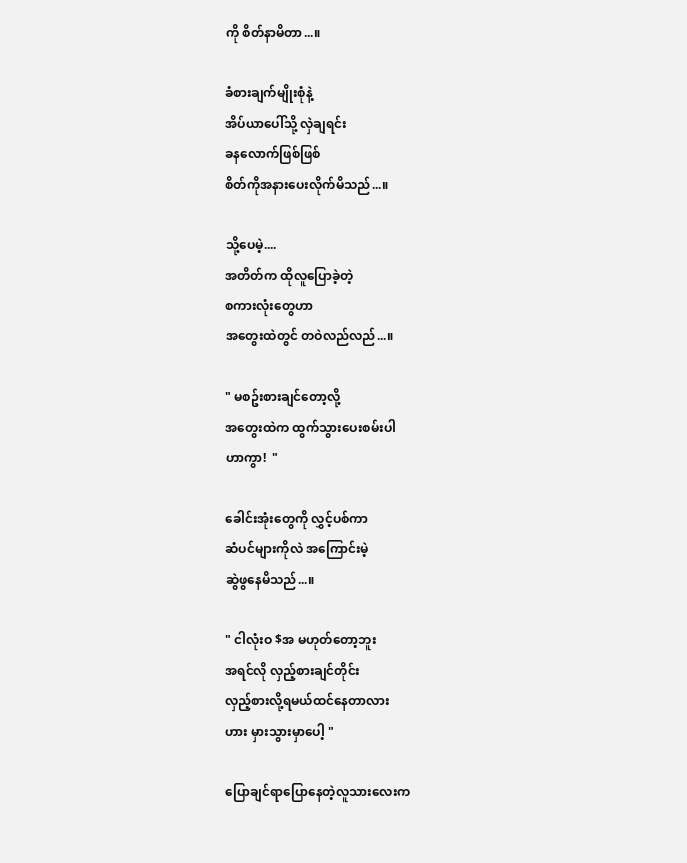ကို စိတ်နာမိတာ...။

ခံစားချက်မျိုးစုံနဲ့
အိပ်ယာပေါ်သို့ လှဲချရင်း
ခနလောက်ဖြစ်ဖြစ်
စိတ်ကိုအနားပေးလိုက်မိသည်...။

သို့ပေမဲ့....
အတိတ်က ထိုလူပြောခဲ့တဲ့
စကားလုံးတွေဟာ
အတွေးထဲတွင် တဝဲလည်လည်...။

" မစဥ်းစားချင်တော့လို့
အတွေးထဲက ထွက်သွားပေးစမ်းပါ
ဟာကွာ!  "

ခေါင်းအုံးတွေကို လွှင့်ပစ်ကာ
ဆံပင်များကိုလဲ အကြောင်းမဲ့
ဆွဲဖွနေမိသည်...။

" ငါလုံးဝ $အ မဟုတ်တော့ဘူး
အရင်လို လှည့်စားချင်တိုင်း
လှည့်စားလို့ရမယ်ထင်နေတာလား
ဟား မှားသွားမှာပေါ့ "

ပြောချင်ရာပြောနေတဲ့လူသားလေးက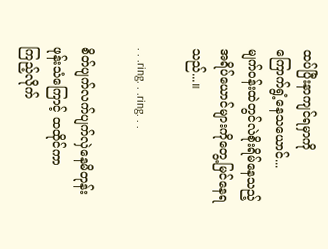ထပ်ပြီးနာကျင်ရမှာကို
ကြောက်ရွံ့နေသယောင်...
မျက်ဝန်းထဲတွင်လဲစိုးရိမ်နေသည့်
အရိပ်ယောင်များကိုတွေ့မြင်နေရသည်...။

. . .ring. . .ring. . .

စိတ်ပျက်လက်ပျက်လှဲနေမိတုန်း
ဖုန်းသံကြောင့် ထထိုင်ကာ
ကြည့်လိုက်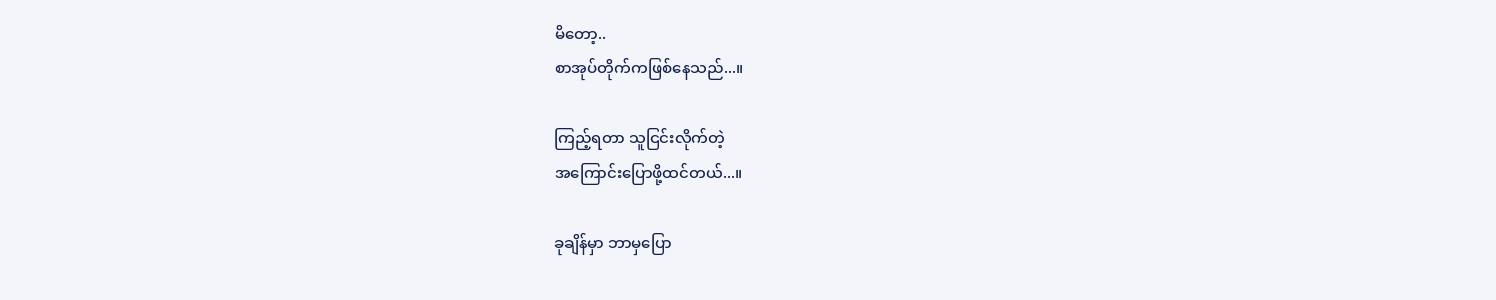မိတော့..
စာအုပ်တိုက်ကဖြစ်နေသည်...။

ကြည့်ရတာ သူငြင်းလိုက်တဲ့
အကြောင်းပြောဖို့ထင်တယ်...။

ခုချိန်မှာ ဘာမှပြော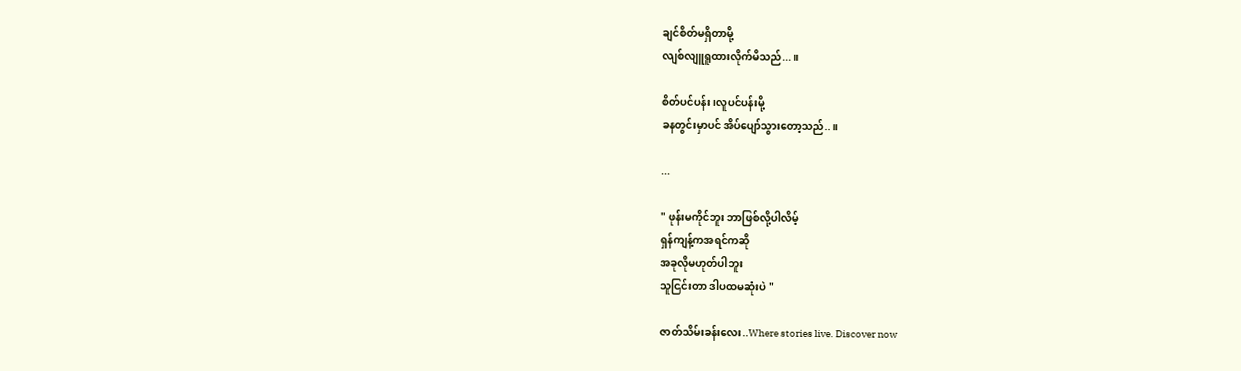ချင်စိတ်မရှိတာမို့
လျစ်လျူရူထားလိုက်မိသည်...။

စိတ်ပင်ပန်း၊လူပင်ပန်းမို့
ခနတွင်းမှာပင် အိပ်ပျော်သွားတော့သည်..။

...

" ဖုန်းမကိုင်ဘူး ဘာဖြစ်လို့ပါလိမ့်
ရှန်ကျန့်ကအရင်ကဆို
အခုလိုမဟုတ်ပါဘူး
သူငြင်းတာ ဒါပထမဆုံးပဲ "

ဇာတ်သိမ်းခန်းလေး..Where stories live. Discover now